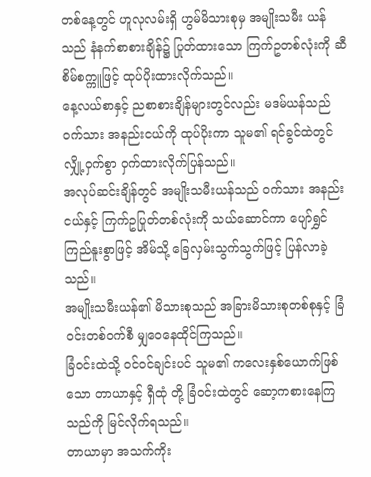တစ်နေ့တွင် ဟူလုလမ်းရှိ ဟွမ်မိသားစုမှ အမျိုးသမီး ယန် သည် နံနက်စာစားချိန်၌ ပြုတ်ထားသော ကြက်ဥတစ်လုံးကို ဆီစိမ်စက္ကူဖြင့် ထုပ်ပိုးထားလိုက်သည်။
နေ့လယ်စာနှင့် ညစာစားချိန်များတွင်လည်း မဒမ်ယန်သည် ဝက်သား အနည်းငယ်ကို ထုပ်ပိုးကာ သူမ၏ ရင်ခွင်ထဲတွင် လျှို့ဝှက်စွာ ဝှက်ထားလိုက်ပြန်သည်။
အလုပ်ဆင်းချိန်တွင် အမျိုးသမီးယန်သည် ဝက်သား အနည်းငယ်နှင့် ကြက်ဥပြုတ်တစ်လုံးကို သယ်ဆောင်ကာ ပျော်ရွှင်ကြည်နူးစွာဖြင့် အိမ်သို့ ခြေလှမ်းသွက်သွက်ဖြင့် ပြန်လာခဲ့သည်။
အမျိုးသမီးယန်၏ မိသားစုသည် အခြားမိသားစုတစ်စုနှင့် ခြံဝင်းတစ်ဝက်စီ မျှဝေနေထိုင်ကြသည်။
ခြံဝင်းထဲသို့ ဝင်ဝင်ချင်းပင် သူမ၏ ကလေးနှစ်ယောက်ဖြစ်သော တာယာနှင့် ရှီထုံ တို့ ခြံဝင်းထဲတွင် ဆော့ကစားနေကြသည်ကို မြင်လိုက်ရသည်။
တာယာမှာ အသက်ကိုး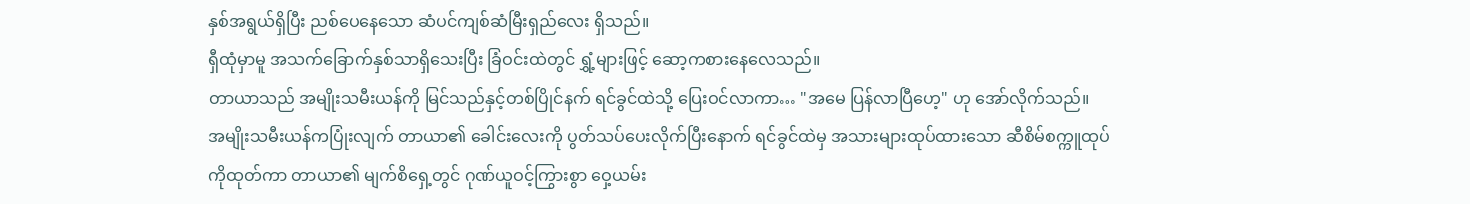နှစ်အရွယ်ရှိပြီး ညစ်ပေနေသော ဆံပင်ကျစ်ဆံမြီးရှည်လေး ရှိသည်။
ရှီထုံမှာမူ အသက်ခြောက်နှစ်သာရှိသေးပြီး ခြံဝင်းထဲတွင် ရွှံ့များဖြင့် ဆော့ကစားနေလေသည်။
တာယာသည် အမျိုးသမီးယန်ကို မြင်သည်နှင့်တစ်ပြိုင်နက် ရင်ခွင်ထဲသို့ ပြေးဝင်လာကာ… "အမေ ပြန်လာပြီဟေ့" ဟု အော်လိုက်သည်။
အမျိုးသမီးယန်ကပြုံးလျက် တာယာ၏ ခေါင်းလေးကို ပွတ်သပ်ပေးလိုက်ပြီးနောက် ရင်ခွင်ထဲမှ အသားများထုပ်ထားသော ဆီစိမ်စက္ကူထုပ်ကိုထုတ်ကာ တာယာ၏ မျက်စိရှေ့တွင် ဂုဏ်ယူဝင့်ကြွားစွာ ဝှေ့ယမ်း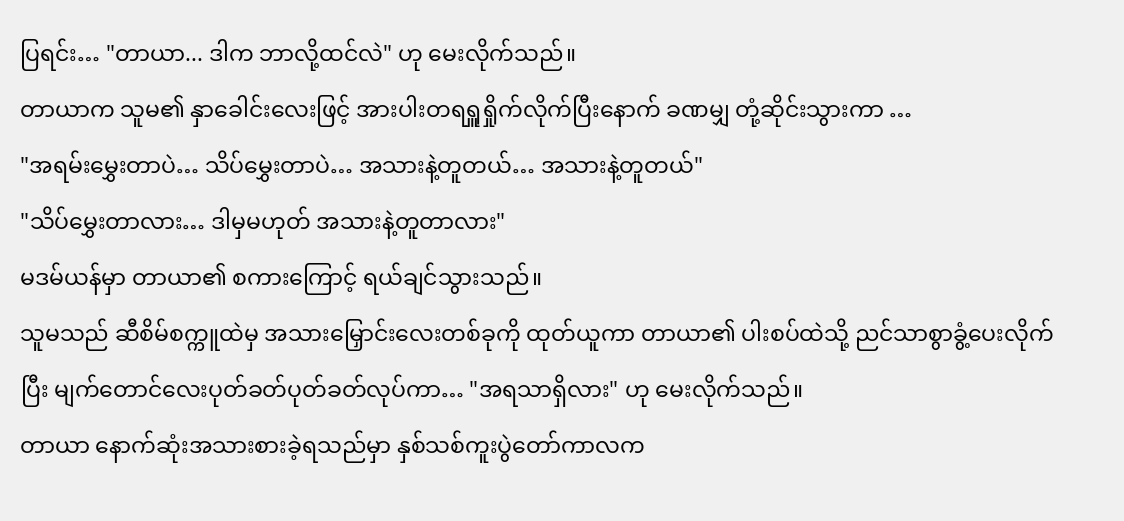ပြရင်း… "တာယာ... ဒါက ဘာလို့ထင်လဲ" ဟု မေးလိုက်သည်။
တာယာက သူမ၏ နှာခေါင်းလေးဖြင့် အားပါးတရရှူရှိုက်လိုက်ပြီးနောက် ခဏမျှ တုံ့ဆိုင်းသွားကာ …
"အရမ်းမွှေးတာပဲ… သိပ်မွှေးတာပဲ… အသားနဲ့တူတယ်… အသားနဲ့တူတယ်"
"သိပ်မွှေးတာလား… ဒါမှမဟုတ် အသားနဲ့တူတာလား"
မဒမ်ယန်မှာ တာယာ၏ စကားကြောင့် ရယ်ချင်သွားသည်။
သူမသည် ဆီစိမ်စက္ကူထဲမှ အသားမြှောင်းလေးတစ်ခုကို ထုတ်ယူကာ တာယာ၏ ပါးစပ်ထဲသို့ ညင်သာစွာခွံ့ပေးလိုက်ပြီး မျက်တောင်လေးပုတ်ခတ်ပုတ်ခတ်လုပ်ကာ… "အရသာရှိလား" ဟု မေးလိုက်သည်။
တာယာ နောက်ဆုံးအသားစားခဲ့ရသည်မှာ နှစ်သစ်ကူးပွဲတော်ကာလက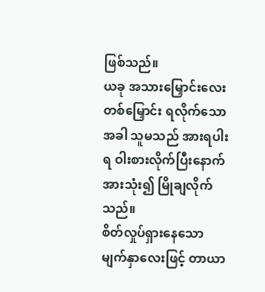ဖြစ်သည်။
ယခု အသားမြှောင်းလေးတစ်မြှောင်း ရလိုက်သောအခါ သူမသည် အားရပါးရ ဝါးစားလိုက်ပြီးနောက် အားသုံး၍ မြိုချလိုက်သည်။
စိတ်လှုပ်ရှားနေသော မျက်နှာလေးဖြင့် တာယာ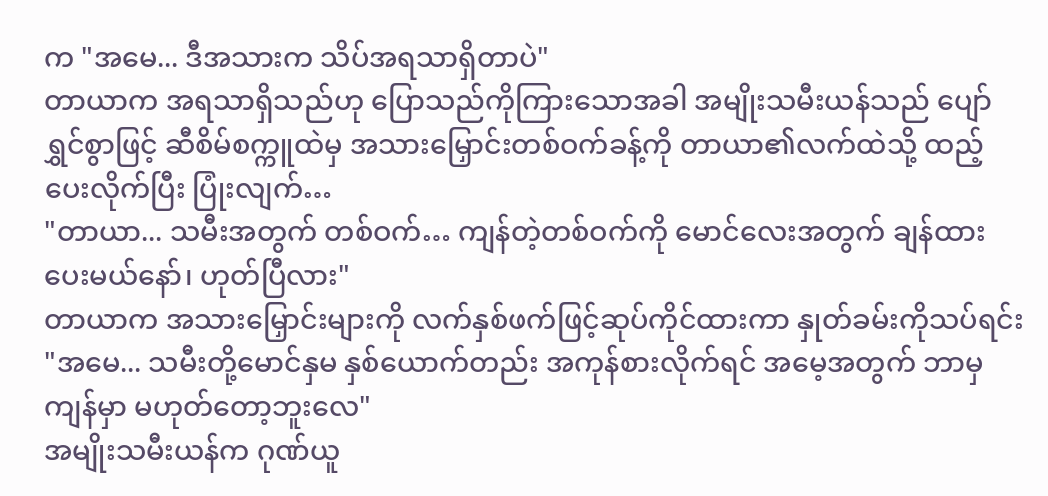က "အမေ... ဒီအသားက သိပ်အရသာရှိတာပဲ"
တာယာက အရသာရှိသည်ဟု ပြောသည်ကိုကြားသောအခါ အမျိုးသမီးယန်သည် ပျော်ရွှင်စွာဖြင့် ဆီစိမ်စက္ကူထဲမှ အသားမြှောင်းတစ်ဝက်ခန့်ကို တာယာ၏လက်ထဲသို့ ထည့်ပေးလိုက်ပြီး ပြုံးလျက်…
"တာယာ... သမီးအတွက် တစ်ဝက်… ကျန်တဲ့တစ်ဝက်ကို မောင်လေးအတွက် ချန်ထားပေးမယ်နော်၊ ဟုတ်ပြီလား"
တာယာက အသားမြှောင်းများကို လက်နှစ်ဖက်ဖြင့်ဆုပ်ကိုင်ထားကာ နှုတ်ခမ်းကိုသပ်ရင်း "အမေ... သမီးတို့မောင်နှမ နှစ်ယောက်တည်း အကုန်စားလိုက်ရင် အမေ့အတွက် ဘာမှကျန်မှာ မဟုတ်တော့ဘူးလေ"
အမျိုးသမီးယန်က ဂုဏ်ယူ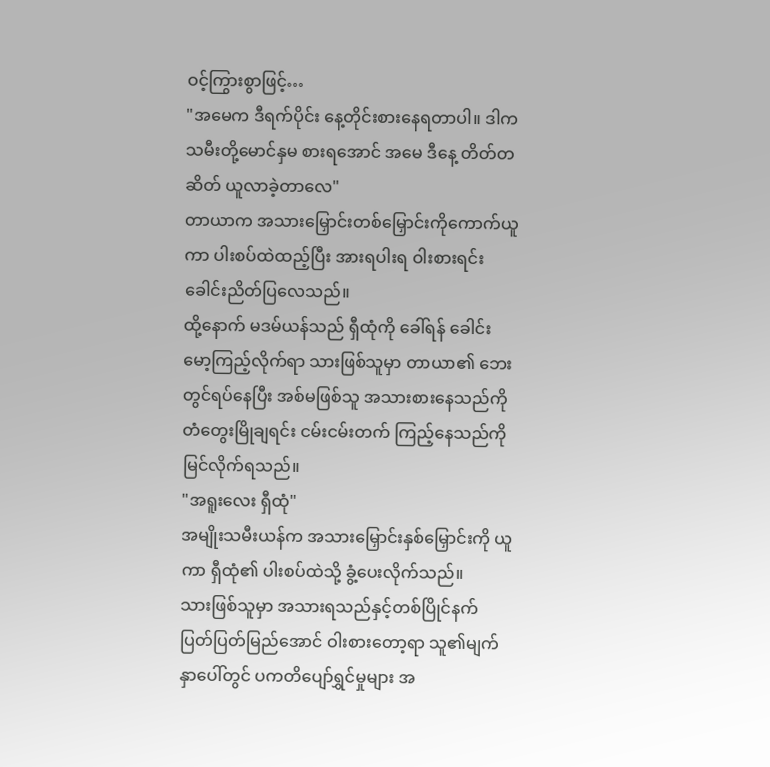ဝင့်ကြွားစွာဖြင့်…
"အမေက ဒီရက်ပိုင်း နေ့တိုင်းစားနေရတာပါ။ ဒါက သမီးတို့မောင်နှမ စားရအောင် အမေ ဒီနေ့ တိတ်တဆိတ် ယူလာခဲ့တာလေ"
တာယာက အသားမြှောင်းတစ်မြှောင်းကိုကောက်ယူကာ ပါးစပ်ထဲထည့်ပြီး အားရပါးရ ဝါးစားရင်း ခေါင်းညိတ်ပြလေသည်။
ထို့နောက် မဒမ်ယန်သည် ရှီထုံကို ခေါ်ရန် ခေါင်းမော့ကြည့်လိုက်ရာ သားဖြစ်သူမှာ တာယာ၏ ဘေးတွင်ရပ်နေပြီး အစ်မဖြစ်သူ အသားစားနေသည်ကို တံတွေးမြိုချရင်း ငမ်းငမ်းတက် ကြည့်နေသည်ကို မြင်လိုက်ရသည်။
"အရူးလေး ရှီထုံ"
အမျိုးသမီးယန်က အသားမြှောင်းနှစ်မြှောင်းကို ယူကာ ရှီထုံ၏ ပါးစပ်ထဲသို့ ခွံ့ပေးလိုက်သည်။
သားဖြစ်သူမှာ အသားရသည်နှင့်တစ်ပြိုင်နက် ပြတ်ပြတ်မြည်အောင် ဝါးစားတော့ရာ သူ၏မျက်နှာပေါ်တွင် ပကတိပျော်ရွှင်မှုများ အ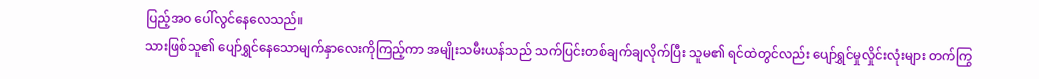ပြည့်အဝ ပေါ်လွင်နေလေသည်။
သားဖြစ်သူ၏ ပျော်ရွှင်နေသောမျက်နှာလေးကိုကြည့်ကာ အမျိုးသမီးယန်သည် သက်ပြင်းတစ်ချက်ချလိုက်ပြီး သူမ၏ ရင်ထဲတွင်လည်း ပျော်ရွှင်မှုလှိုင်းလုံးများ တက်ကြွ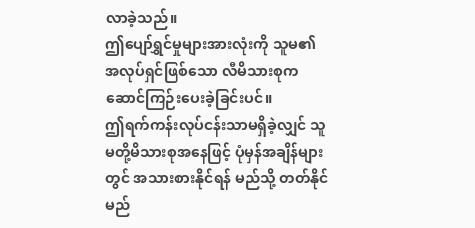လာခဲ့သည်။
ဤပျော်ရွှင်မှုများအားလုံးကို သူမ၏ အလုပ်ရှင်ဖြစ်သော လီမိသားစုက ဆောင်ကြဉ်းပေးခဲ့ခြင်းပင်။
ဤရက်ကန်းလုပ်ငန်းသာမရှိခဲ့လျှင် သူမတို့မိသားစုအနေဖြင့် ပုံမှန်အချိန်များတွင် အသားစားနိုင်ရန် မည်သို့ တတ်နိုင်မည်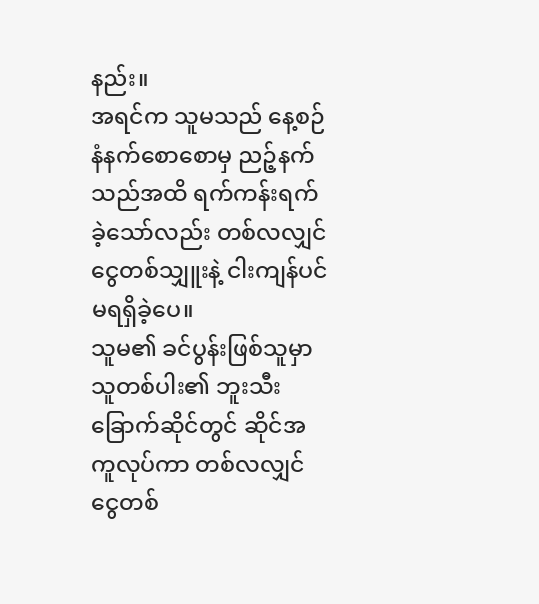နည်း။
အရင်က သူမသည် နေ့စဉ် နံနက်စောစောမှ ညဉ့်နက်သည်အထိ ရက်ကန်းရက်ခဲ့သော်လည်း တစ်လလျှင် ငွေတစ်သျှူးနဲ့ ငါးကျန်ပင် မရရှိခဲ့ပေ။
သူမ၏ ခင်ပွန်းဖြစ်သူမှာ သူတစ်ပါး၏ ဘူးသီးခြောက်ဆိုင်တွင် ဆိုင်အကူလုပ်ကာ တစ်လလျှင် ငွေတစ်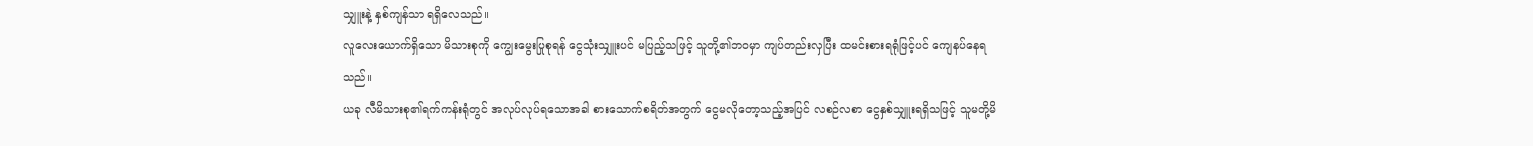သျှူးနဲ့ နှစ်ကျန်သာ ရရှိလေသည်။
လူလေးယောက်ရှိသော မိသားစုကို ကျွေးမွေးပြုစုရန် ငွေသုံးသျှူးပင် မပြည့်သဖြင့် သူတို့၏ဘဝမှာ ကျပ်တည်းလှပြီး ထမင်းစားရရုံဖြင့်ပင် ကျေနပ်နေရသည်။
ယခု လီမိသားစု၏ရက်ကန်းရုံတွင် အလုပ်လုပ်ရသောအခါ စားသောက်စရိတ်အတွက် ငွေမလိုတော့သည့်အပြင် လစဉ်လစာ ငွေနှစ်သျှူးရရှိသဖြင့် သူမတို့မိ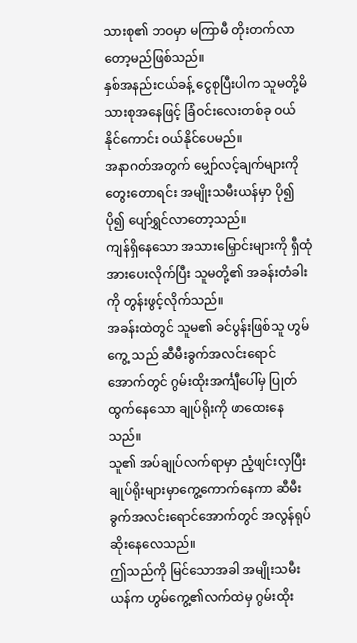သားစု၏ ဘဝမှာ မကြာမီ တိုးတက်လာတော့မည်ဖြစ်သည်။
နှစ်အနည်းငယ်ခန့် ငွေစုပြီးပါက သူမတို့မိသားစုအနေဖြင့် ခြံဝင်းလေးတစ်ခု ဝယ်နိုင်ကောင်း ဝယ်နိုင်ပေမည်။
အနာဂတ်အတွက် မျှော်လင့်ချက်များကိုတွေးတောရင်း အမျိုးသမီးယန်မှာ ပို၍ပို၍ ပျော်ရွှင်လာတော့သည်။
ကျန်ရှိနေသော အသားမြှောင်းများကို ရှီထုံအားပေးလိုက်ပြီး သူမတို့၏ အခန်းတံခါးကို တွန်းဖွင့်လိုက်သည်။
အခန်းထဲတွင် သူမ၏ ခင်ပွန်းဖြစ်သူ ဟွမ်ကွေ့ သည် ဆီမီးခွက်အလင်းရောင်အောက်တွင် ဂွမ်းထိုးအင်္ကျီပေါ်မှ ပြုတ်ထွက်နေသော ချုပ်ရိုးကို ဖာထေးနေသည်။
သူ၏ အပ်ချုပ်လက်ရာမှာ ညံ့ဖျင်းလှပြီး ချုပ်ရိုးများမှာကွေ့ကောက်နေကာ ဆီမီးခွက်အလင်းရောင်အောက်တွင် အလွန်ရုပ်ဆိုးနေလေသည်။
ဤသည်ကို မြင်သောအခါ အမျိုးသမီးယန်က ဟွမ်ကွေ့၏လက်ထဲမှ ဂွမ်းထိုး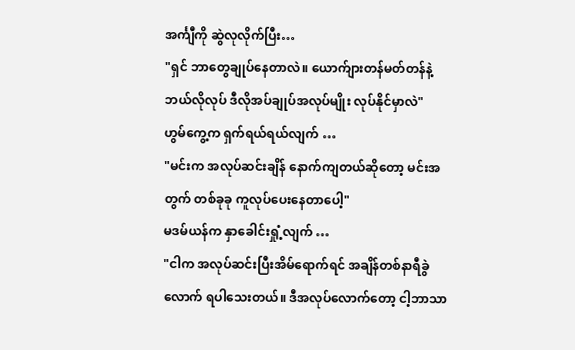အင်္ကျီကို ဆွဲလုလိုက်ပြီး…
"ရှင် ဘာတွေချုပ်နေတာလဲ။ ယောက်ျားတန်မတ်တန်နဲ့ ဘယ်လိုလုပ် ဒီလိုအပ်ချုပ်အလုပ်မျိုး လုပ်နိုင်မှာလဲ"
ဟွမ်ကွေ့က ရှက်ရယ်ရယ်လျက် …
"မင်းက အလုပ်ဆင်းချိန် နောက်ကျတယ်ဆိုတော့ မင်းအတွက် တစ်ခုခု ကူလုပ်ပေးနေတာပေါ့"
မဒမ်ယန်က နှာခေါင်းရှုံ့လျက် …
"ငါက အလုပ်ဆင်းပြီးအိမ်ရောက်ရင် အချိန်တစ်နာရီခွဲလောက် ရပါသေးတယ်။ ဒီအလုပ်လောက်တော့ ငါ့ဘာသာ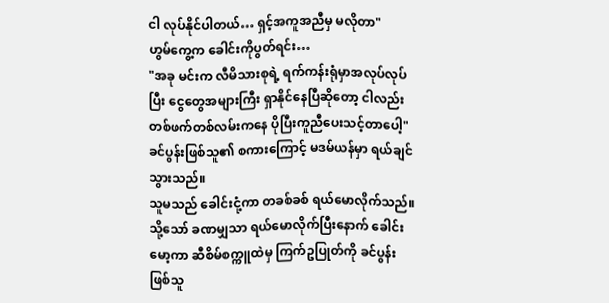ငါ လုပ်နိုင်ပါတယ်… ရှင့်အကူအညီမှ မလိုတာ"
ဟွမ်ကွေ့က ခေါင်းကိုပွတ်ရင်း…
"အခု မင်းက လီမိသားစုရဲ့ ရက်ကန်းရုံမှာအလုပ်လုပ်ပြီး ငွေတွေအများကြီး ရှာနိုင်နေပြီဆိုတော့ ငါလည်း တစ်ဖက်တစ်လမ်းကနေ ပိုပြီးကူညီပေးသင့်တာပေါ့"
ခင်ပွန်းဖြစ်သူ၏ စကားကြောင့် မဒမ်ယန်မှာ ရယ်ချင်သွားသည်။
သူမသည် ခေါင်းငုံ့ကာ တခစ်ခစ် ရယ်မောလိုက်သည်။
သို့သော် ခဏမျှသာ ရယ်မောလိုက်ပြီးနောက် ခေါင်းမော့ကာ ဆီစိမ်စက္ကူထဲမှ ကြက်ဥပြုတ်ကို ခင်ပွန်းဖြစ်သူ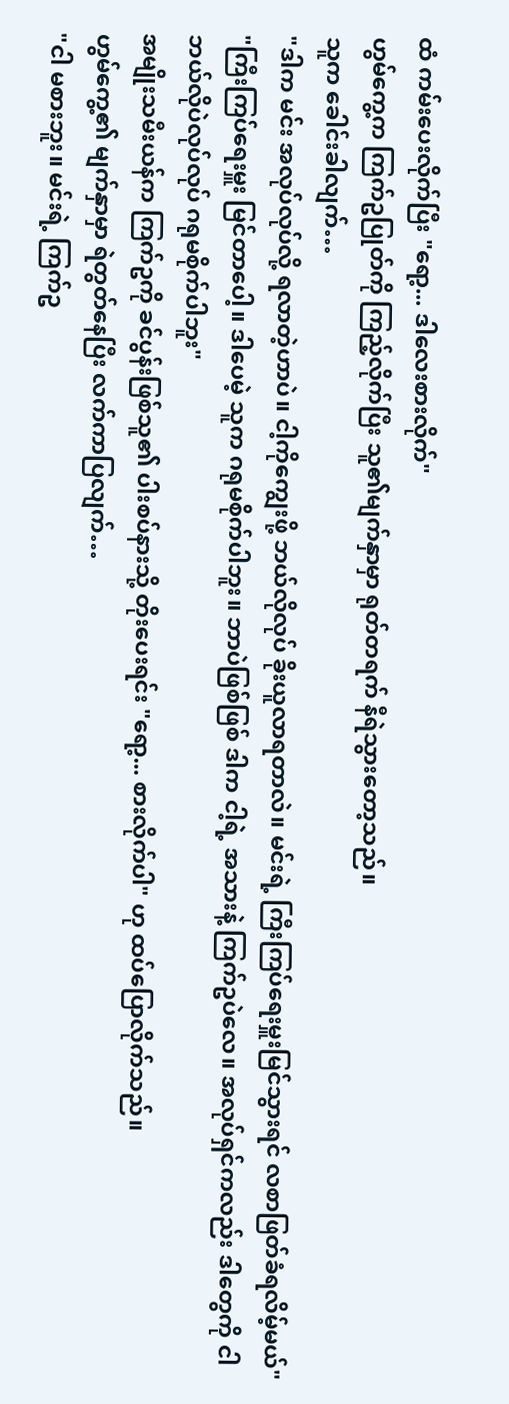ထံ ကမ်းပေးလိုက်ပြီး "ရော့... ဒါလေးစားလိုက်"
ဟွမ်ကွေ့က ကြက်ဥပြုတ်ကို ကြည့်လိုက်ပြီး သူ၏မျက်နှာမှာ ရုတ်တရက် နီရဲသွားတော့သည်။
သူက ခေါင်းခါလျက်…
"ဒါက မင်း အလုပ်လုပ်လို့ ရလာတဲ့ဟာပဲ။ ငါ့ကိုကျွေးဖို့ ဘယ်လိုလုပ် ခိုးယူလာရတာလဲ။ မင်းရဲ့ ကြီးကြပ်ရေးမှူးမြင်သွားရင် လစာဖြတ်ခံရလိမ့်မယ်"
"ကြီးကြပ်ရေးမှူး မြင်တာပေါ့။ ဒါပေမဲ့ သူက ဂရုမစိုက်ပါဘူး။ ဘာပဲဖြစ်ဖြစ် ဒါက ငါ့ရဲ့ အသားနဲ့ ကြက်ဥပဲလေ။ အလုပ်ရှင်ကလည်း ဒါတွေကို ငါဘယ်လိုပဲလုပ်လုပ် ဂရုမစိုက်ပါဘူး"
အမျိုးသမီးယန်က ကြက်ဥကို ခင်ပွန်းဖြစ်သူ၏ ပါးစပ်နားသို့ တိုးပေးရင်း "ရော့... စားလိုက်ပါ" ဟု ထပ်ပြောလိုက်သည်။
ဟွမ်ကွေ့၏ မျက်နှာမှာ ရဲတွတ်နေပြီး လက်ကာပြလျက်…
"ငါ မစားဘူး။ မင်းရဲ့ ကြက်ဥ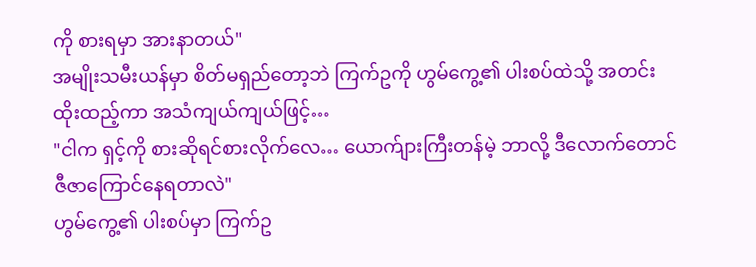ကို စားရမှာ အားနာတယ်"
အမျိုးသမီးယန်မှာ စိတ်မရှည်တော့ဘဲ ကြက်ဥကို ဟွမ်ကွေ့၏ ပါးစပ်ထဲသို့ အတင်းထိုးထည့်ကာ အသံကျယ်ကျယ်ဖြင့်…
"ငါက ရှင့်ကို စားဆိုရင်စားလိုက်လေ… ယောက်ျားကြီးတန်မဲ့ ဘာလို့ ဒီလောက်တောင် ဇီဇာကြောင်နေရတာလဲ"
ဟွမ်ကွေ့၏ ပါးစပ်မှာ ကြက်ဥ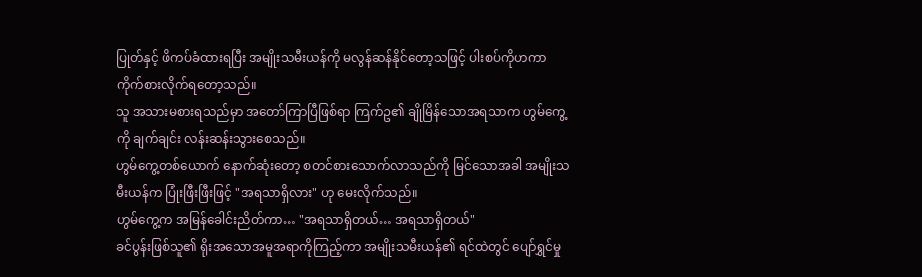ပြုတ်နှင့် ဖိကပ်ခံထားရပြီး အမျိုးသမီးယန်ကို မလွန်ဆန်နိုင်တော့သဖြင့် ပါးစပ်ကိုဟကာ ကိုက်စားလိုက်ရတော့သည်။
သူ အသားမစားရသည်မှာ အတော်ကြာပြီဖြစ်ရာ ကြက်ဥ၏ ချိုမြိန်သောအရသာက ဟွမ်ကွေ့ကို ချက်ချင်း လန်းဆန်းသွားစေသည်။
ဟွမ်ကွေ့တစ်ယောက် နောက်ဆုံးတော့ စတင်စားသောက်လာသည်ကို မြင်သောအခါ အမျိုးသမီးယန်က ပြုံးဖြီးဖြီးဖြင့် "အရသာရှိလား" ဟု မေးလိုက်သည်။
ဟွမ်ကွေ့က အမြန်ခေါင်းညိတ်ကာ… "အရသာရှိတယ်… အရသာရှိတယ်"
ခင်ပွန်းဖြစ်သူ၏ ရိုးအသောအမူအရာကိုကြည့်ကာ အမျိုးသမီးယန်၏ ရင်ထဲတွင် ပျော်ရွှင်မှု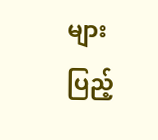များ ပြည့်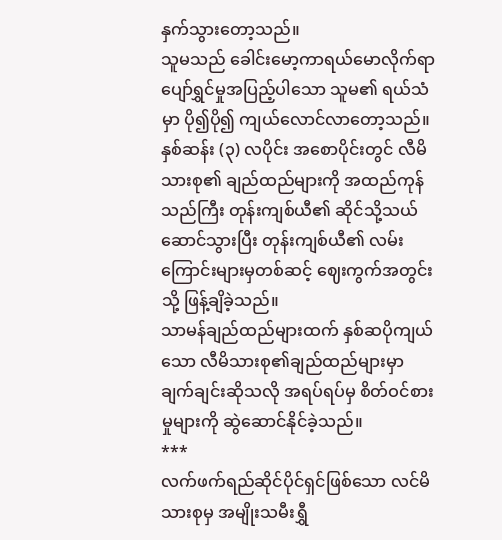နှက်သွားတော့သည်။
သူမသည် ခေါင်းမော့ကာရယ်မောလိုက်ရာ ပျော်ရွှင်မှုအပြည့်ပါသော သူမ၏ ရယ်သံမှာ ပို၍ပို၍ ကျယ်လောင်လာတော့သည်။
နှစ်ဆန်း (၃) လပိုင်း အစောပိုင်းတွင် လီမိသားစု၏ ချည်ထည်များကို အထည်ကုန်သည်ကြီး တုန်းကျစ်ယီ၏ ဆိုင်သို့သယ်ဆောင်သွားပြီး တုန်းကျစ်ယီ၏ လမ်းကြောင်းများမှတစ်ဆင့် ဈေးကွက်အတွင်းသို့ ဖြန့်ချိခဲ့သည်။
သာမန်ချည်ထည်များထက် နှစ်ဆပိုကျယ်သော လီမိသားစု၏ချည်ထည်များမှာ ချက်ချင်းဆိုသလို အရပ်ရပ်မှ စိတ်ဝင်စားမှုများကို ဆွဲဆောင်နိုင်ခဲ့သည်။
***
လက်ဖက်ရည်ဆိုင်ပိုင်ရှင်ဖြစ်သော လင်မိသားစုမှ အမျိုးသမီးရွှီ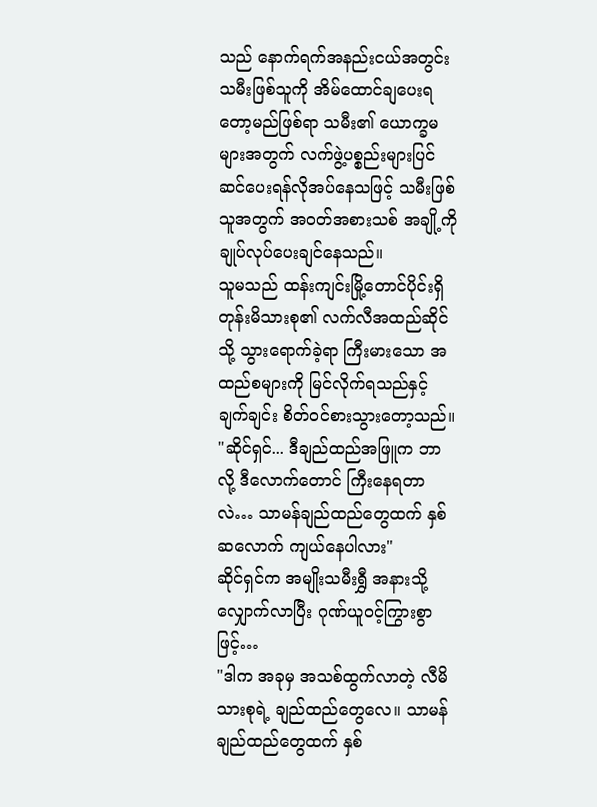သည် နောက်ရက်အနည်းငယ်အတွင်း သမီးဖြစ်သူကို အိမ်ထောင်ချပေးရတော့မည်ဖြစ်ရာ သမီး၏ ယောက္ခမများအတွက် လက်ဖွဲ့ပစ္စည်းများပြင်ဆင်ပေးရန်လိုအပ်နေသဖြင့် သမီးဖြစ်သူအတွက် အဝတ်အစားသစ် အချို့ကို ချုပ်လုပ်ပေးချင်နေသည်။
သူမသည် ထန်းကျင်းမြို့တောင်ပိုင်းရှိ တုန်းမိသားစု၏ လက်လီအထည်ဆိုင်သို့ သွားရောက်ခဲ့ရာ ကြီးမားသော အထည်စများကို မြင်လိုက်ရသည်နှင့် ချက်ချင်း စိတ်ဝင်စားသွားတော့သည်။
"ဆိုင်ရှင်... ဒီချည်ထည်အဖြူက ဘာလို့ ဒီလောက်တောင် ကြီးနေရတာလဲ… သာမန်ချည်ထည်တွေထက် နှစ်ဆလောက် ကျယ်နေပါလား"
ဆိုင်ရှင်က အမျိုးသမီးရွှီ အနားသို့လျှောက်လာပြီး ဂုဏ်ယူဝင့်ကြွားစွာဖြင့်…
"ဒါက အခုမှ အသစ်ထွက်လာတဲ့ လီမိသားစုရဲ့ ချည်ထည်တွေလေ။ သာမန်ချည်ထည်တွေထက် နှစ်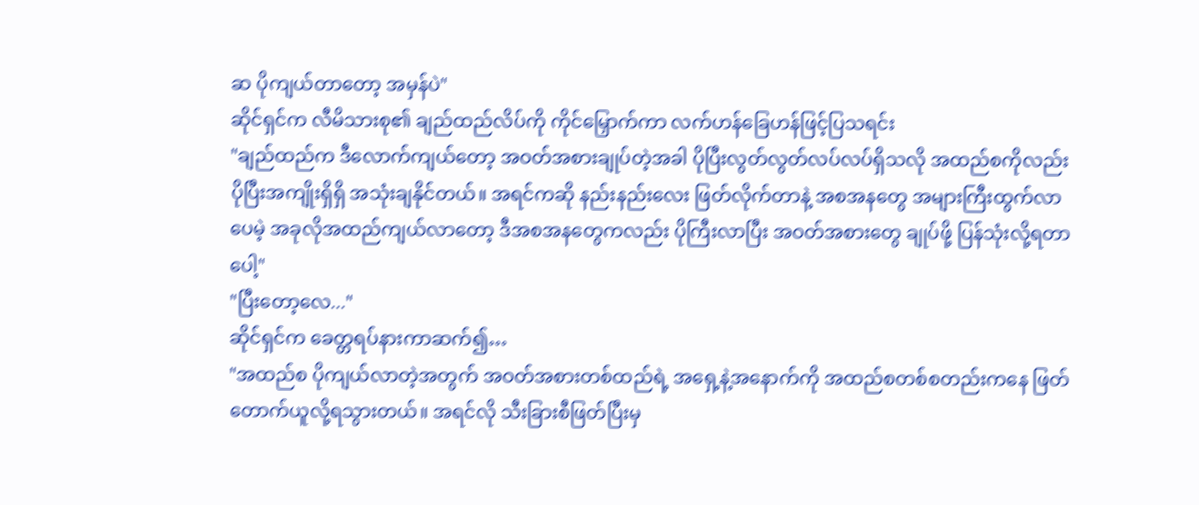ဆ ပိုကျယ်တာတော့ အမှန်ပဲ"
ဆိုင်ရှင်က လီမိသားစု၏ ချည်ထည်လိပ်ကို ကိုင်မြှောက်ကာ လက်ဟန်ခြေဟန်ဖြင့်ပြသရင်း
"ချည်ထည်က ဒီလောက်ကျယ်တော့ အဝတ်အစားချုပ်တဲ့အခါ ပိုပြီးလွတ်လွတ်လပ်လပ်ရှိသလို အထည်စကိုလည်း ပိုပြီးအကျိုးရှိရှိ အသုံးချနိုင်တယ်။ အရင်ကဆို နည်းနည်းလေး ဖြတ်လိုက်တာနဲ့ အစအနတွေ အများကြီးထွက်လာပေမဲ့ အခုလိုအထည်ကျယ်လာတော့ ဒီအစအနတွေကလည်း ပိုကြီးလာပြီး အဝတ်အစားတွေ ချုပ်ဖို့ ပြန်သုံးလို့ရတာပေါ့"
"ပြီးတော့လေ..."
ဆိုင်ရှင်က ခေတ္တရပ်နားကာဆက်၍…
"အထည်စ ပိုကျယ်လာတဲ့အတွက် အဝတ်အစားတစ်ထည်ရဲ့ အရှေ့နဲ့အနောက်ကို အထည်စတစ်စတည်းကနေ ဖြတ်တောက်ယူလို့ရသွားတယ်။ အရင်လို သီးခြားစီဖြတ်ပြီးမှ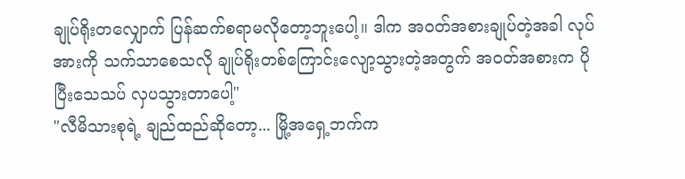ချုပ်ရိုးတလျှောက် ပြန်ဆက်စရာမလိုတော့ဘူးပေါ့။ ဒါက အဝတ်အစားချုပ်တဲ့အခါ လုပ်အားကို သက်သာစေသလို ချုပ်ရိုးတစ်ကြောင်းလျော့သွားတဲ့အတွက် အဝတ်အစားက ပိုပြီးသေသပ် လှပသွားတာပေါ့"
"လီမိသားစုရဲ့ ချည်ထည်ဆိုတော့... မြို့အရှေ့ဘက်က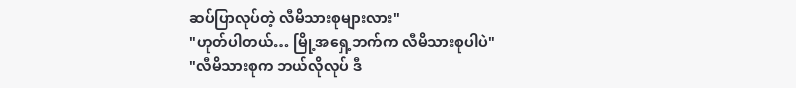ဆပ်ပြာလုပ်တဲ့ လီမိသားစုများလား"
"ဟုတ်ပါတယ်… မြို့အရှေ့ဘက်က လီမိသားစုပါပဲ"
"လီမိသားစုက ဘယ်လိုလုပ် ဒီ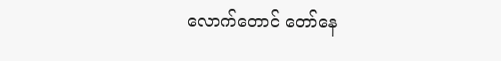လောက်တောင် တော်နေ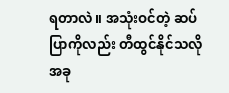ရတာလဲ။ အသုံးဝင်တဲ့ ဆပ်ပြာကိုလည်း တီထွင်နိုင်သလို အခု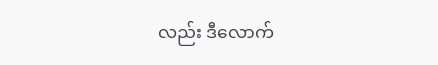လည်း ဒီလောက်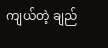ကျယ်တဲ့ ချည်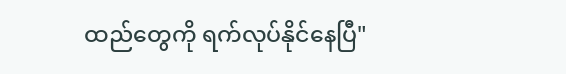ထည်တွေကို ရက်လုပ်နိုင်နေပြီ"